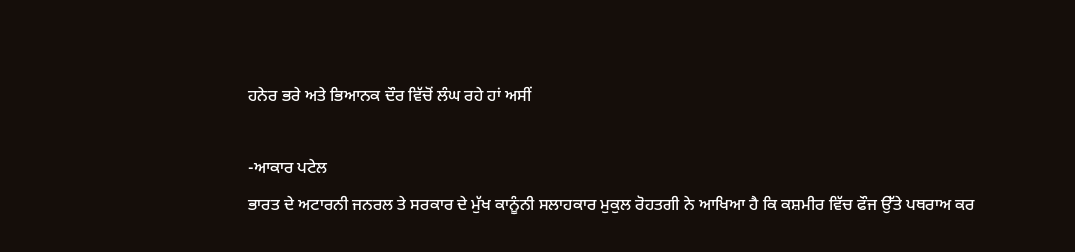ਹਨੇਰ ਭਰੇ ਅਤੇ ਭਿਆਨਕ ਦੌਰ ਵਿੱਚੋਂ ਲੰਘ ਰਹੇ ਹਾਂ ਅਸੀਂ

-ਆਕਾਰ ਪਟੇਲ
ਭਾਰਤ ਦੇ ਅਟਾਰਨੀ ਜਨਰਲ ਤੇ ਸਰਕਾਰ ਦੇ ਮੁੱਖ ਕਾਨੂੰਨੀ ਸਲਾਹਕਾਰ ਮੁਕੁਲ ਰੋਹਤਗੀ ਨੇ ਆਖਿਆ ਹੈ ਕਿ ਕਸ਼ਮੀਰ ਵਿੱਚ ਫੌਜ ਉੱਤੇ ਪਥਰਾਅ ਕਰ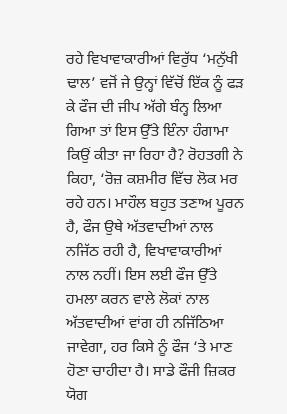ਰਹੇ ਵਿਖਾਵਾਕਾਰੀਆਂ ਵਿਰੁੱਧ ‘ਮਨੁੱਖੀ ਢਾਲ’ ਵਜੋਂ ਜੇ ਉਨ੍ਹਾਂ ਵਿੱਚੋਂ ਇੱਕ ਨੂੰ ਫੜ ਕੇ ਫੌਜ ਦੀ ਜੀਪ ਅੱਗੇ ਬੰਨ੍ਹ ਲਿਆ ਗਿਆ ਤਾਂ ਇਸ ਉੱਤੇ ਇੰਨਾ ਹੰਗਾਮਾ ਕਿਉਂ ਕੀਤਾ ਜਾ ਰਿਹਾ ਹੈ? ਰੋਹਤਗੀ ਨੇ ਕਿਹਾ, ‘ਰੋਜ਼ ਕਸ਼ਮੀਰ ਵਿੱਚ ਲੋਕ ਮਰ ਰਹੇ ਹਨ। ਮਾਹੌਲ ਬਹੁਤ ਤਣਾਅ ਪੂਰਨ ਹੈ, ਫੌਜ ਉਥੇ ਅੱਤਵਾਦੀਆਂ ਨਾਲ ਨਜਿੱਠ ਰਹੀ ਹੈ, ਵਿਖਾਵਾਕਾਰੀਆਂ ਨਾਲ ਨਹੀਂ। ਇਸ ਲਈ ਫੌਜ ਉੱਤੇ ਹਮਲਾ ਕਰਨ ਵਾਲੇ ਲੋਕਾਂ ਨਾਲ ਅੱਤਵਾਦੀਆਂ ਵਾਂਗ ਹੀ ਨਜਿੱਠਿਆ ਜਾਵੇਗਾ, ਹਰ ਕਿਸੇ ਨੂੰ ਫੌਜ ‘ਤੇ ਮਾਣ ਹੋਣਾ ਚਾਹੀਦਾ ਹੈ। ਸਾਡੇ ਫੌਜੀ ਜ਼ਿਕਰ ਯੋਗ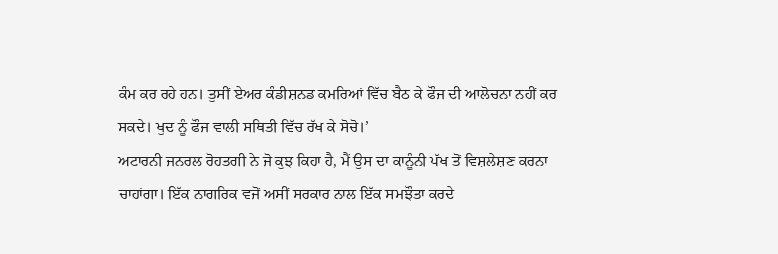ਕੰਮ ਕਰ ਰਹੇ ਹਨ। ਤੁਸੀਂ ਏਅਰ ਕੰਡੀਸ਼ਨਡ ਕਮਰਿਆਂ ਵਿੱਚ ਬੈਠ ਕੇ ਫੌਜ ਦੀ ਆਲੋਚਨਾ ਨਹੀਂ ਕਰ ਸਕਦੇ। ਖੁਦ ਨੂੰ ਫੌਜ ਵਾਲੀ ਸਥਿਤੀ ਵਿੱਚ ਰੱਖ ਕੇ ਸੋਚੋ।’
ਅਟਾਰਨੀ ਜਨਰਲ ਰੋਹਤਗੀ ਨੇ ਜੋ ਕੁਝ ਕਿਹਾ ਹੈ, ਮੈਂ ਉਸ ਦਾ ਕਾਨੂੰਨੀ ਪੱਖ ਤੋਂ ਵਿਸ਼ਲੇਸ਼ਣ ਕਰਨਾ ਚਾਹਾਂਗਾ। ਇੱਕ ਨਾਗਰਿਕ ਵਜੋਂ ਅਸੀਂ ਸਰਕਾਰ ਨਾਲ ਇੱਕ ਸਮਝੌਤਾ ਕਰਦੇ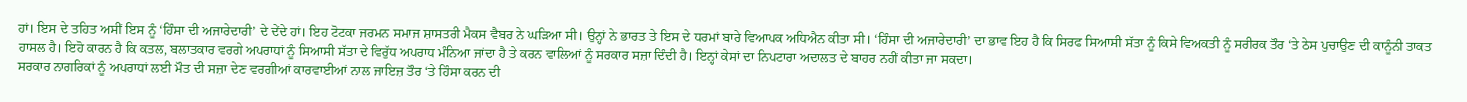ਹਾਂ। ਇਸ ਦੇ ਤਹਿਤ ਅਸੀਂ ਇਸ ਨੂੰ ‘ਹਿੰਸਾ ਦੀ ਅਜਾਰੇਦਾਰੀ’ ਦੇ ਦੇਂਦੇ ਹਾਂ। ਇਹ ਟੋਟਕਾ ਜਰਮਨ ਸਮਾਜ ਸ਼ਾਸਤਰੀ ਮੈਕਸ ਵੈਬਰ ਨੇ ਘੜਿਆ ਸੀ। ਉਨ੍ਹਾਂ ਨੇ ਭਾਰਤ ਤੇ ਇਸ ਦੇ ਧਰਮਾਂ ਬਾਰੇ ਵਿਆਪਕ ਅਧਿਐਨ ਕੀਤਾ ਸੀ। ‘ਹਿੰਸਾ ਦੀ ਅਜਾਰੇਦਾਰੀ’ ਦਾ ਭਾਵ ਇਹ ਹੈ ਕਿ ਸਿਰਫ ਸਿਆਸੀ ਸੱਤਾ ਨੂੰ ਕਿਸੇ ਵਿਅਕਤੀ ਨੂੰ ਸਰੀਰਕ ਤੌਰ ‘ਤੇ ਠੇਸ ਪੁਚਾਉਣ ਦੀ ਕਾਨੂੰਨੀ ਤਾਕਤ ਹਾਸਲ ਹੈ। ਇਹੋ ਕਾਰਨ ਹੈ ਕਿ ਕਤਲ, ਬਲਾਤਕਾਰ ਵਰਗੇ ਅਪਰਾਧਾਂ ਨੂੰ ਸਿਆਸੀ ਸੱਤਾ ਦੇ ਵਿਰੁੱਧ ਅਪਰਾਧ ਮੰਨਿਆ ਜਾਂਦਾ ਹੈ ਤੇ ਕਰਨ ਵਾਲਿਆਂ ਨੂੰ ਸਰਕਾਰ ਸਜ਼ਾ ਦਿੰਦੀ ਹੈ। ਇਨ੍ਹਾਂ ਕੇਸਾਂ ਦਾ ਨਿਪਟਾਰਾ ਅਦਾਲਤ ਦੇ ਬਾਹਰ ਨਹੀਂ ਕੀਤਾ ਜਾ ਸਕਦਾ।
ਸਰਕਾਰ ਨਾਗਰਿਕਾਂ ਨੂੰ ਅਪਰਾਧਾਂ ਲਈ ਮੌਤ ਦੀ ਸਜ਼ਾ ਦੇਣ ਵਰਗੀਆਂ ਕਾਰਵਾਈਆਂ ਨਾਲ ਜਾਇਜ਼ ਤੌਰ ‘ਤੇ ਹਿੰਸਾ ਕਰਨ ਦੀ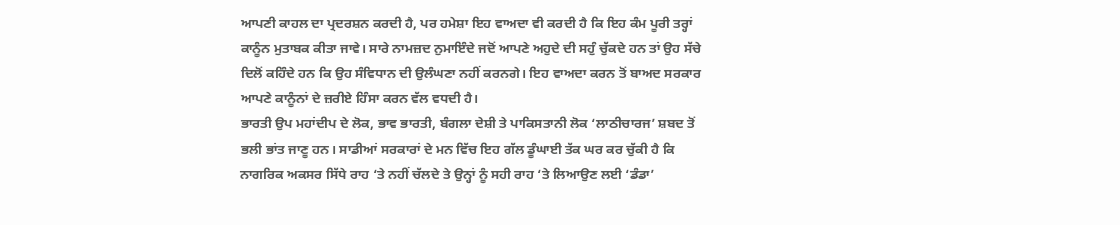ਆਪਣੀ ਕਾਹਲ ਦਾ ਪ੍ਰਦਰਸ਼ਨ ਕਰਦੀ ਹੈ, ਪਰ ਹਮੇਸ਼ਾ ਇਹ ਵਾਅਦਾ ਵੀ ਕਰਦੀ ਹੈ ਕਿ ਇਹ ਕੰਮ ਪੂਰੀ ਤਰ੍ਹਾਂ ਕਾਨੂੰਨ ਮੁਤਾਬਕ ਕੀਤਾ ਜਾਵੇ। ਸਾਰੇ ਨਾਮਜ਼ਦ ਨੁਮਾਇੰਦੇ ਜਦੋਂ ਆਪਣੇ ਅਹੁਦੇ ਦੀ ਸਹੁੰ ਚੁੱਕਦੇ ਹਨ ਤਾਂ ਉਹ ਸੱਚੇ ਦਿਲੋਂ ਕਹਿੰਦੇ ਹਨ ਕਿ ਉਹ ਸੰਵਿਧਾਨ ਦੀ ਉਲੰਘਣਾ ਨਹੀਂ ਕਰਨਗੇ। ਇਹ ਵਾਅਦਾ ਕਰਨ ਤੋਂ ਬਾਅਦ ਸਰਕਾਰ ਆਪਣੇ ਕਾਨੂੰਨਾਂ ਦੇ ਜ਼ਰੀਏ ਹਿੰਸਾ ਕਰਨ ਵੱਲ ਵਧਦੀ ਹੈ।
ਭਾਰਤੀ ਉਪ ਮਹਾਂਦੀਪ ਦੇ ਲੋਕ, ਭਾਵ ਭਾਰਤੀ, ਬੰਗਲਾ ਦੇਸ਼ੀ ਤੇ ਪਾਕਿਸਤਾਨੀ ਲੋਕ ‘ਲਾਠੀਚਾਰਜ’ ਸ਼ਬਦ ਤੋਂ ਭਲੀ ਭਾਂਤ ਜਾਣੂ ਹਨ। ਸਾਡੀਆਂ ਸਰਕਾਰਾਂ ਦੇ ਮਨ ਵਿੱਚ ਇਹ ਗੱਲ ਡੂੰਘਾਈ ਤੱਕ ਘਰ ਕਰ ਚੁੱਕੀ ਹੈ ਕਿ ਨਾਗਰਿਕ ਅਕਸਰ ਸਿੱਧੇ ਰਾਹ ‘ਤੇ ਨਹੀਂ ਚੱਲਦੇ ਤੇ ਉਨ੍ਹਾਂ ਨੂੰ ਸਹੀ ਰਾਹ ‘ਤੇ ਲਿਆਉਣ ਲਈ ‘ਡੰਡਾ’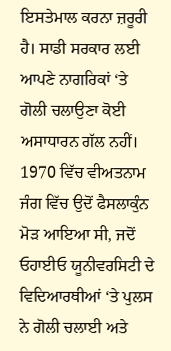ਇਸਤੇਮਾਲ ਕਰਨਾ ਜ਼ਰੂਰੀ ਹੈ। ਸਾਡੀ ਸਰਕਾਰ ਲਈ ਆਪਣੇ ਨਾਗਰਿਕਾਂ ‘ਤੇ ਗੋਲੀ ਚਲਾਉਣਾ ਕੋਈ ਅਸਾਧਾਰਨ ਗੱਲ ਨਹੀਂ।
1970 ਵਿੱਚ ਵੀਅਤਨਾਮ ਜੰਗ ਵਿੱਚ ਉਦੋਂ ਫੈਸਲਾਕੁੰਨ ਮੋੜ ਆਇਆ ਸੀ, ਜਦੋਂ ਓਹਾਈਓ ਯੂਨੀਵਰਸਿਟੀ ਦੇ ਵਿਦਿਆਰਥੀਆਂ ‘ਤੇ ਪੁਲਸ ਨੇ ਗੋਲੀ ਚਲਾਈ ਅਤੇ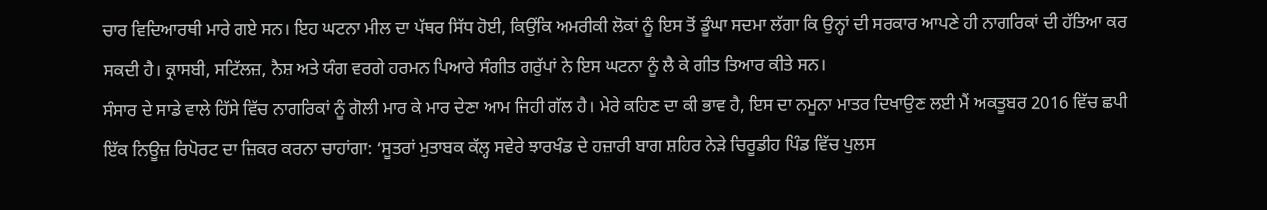ਚਾਰ ਵਿਦਿਆਰਥੀ ਮਾਰੇ ਗਏ ਸਨ। ਇਹ ਘਟਨਾ ਮੀਲ ਦਾ ਪੱਥਰ ਸਿੱਧ ਹੋਈ, ਕਿਉਂਕਿ ਅਮਰੀਕੀ ਲੋਕਾਂ ਨੂੰ ਇਸ ਤੋਂ ਡੂੰਘਾ ਸਦਮਾ ਲੱਗਾ ਕਿ ਉਨ੍ਹਾਂ ਦੀ ਸਰਕਾਰ ਆਪਣੇ ਹੀ ਨਾਗਰਿਕਾਂ ਦੀ ਹੱਤਿਆ ਕਰ ਸਕਦੀ ਹੈ। ਕ੍ਰਾਸਬੀ, ਸਟਿੱਲਜ਼, ਨੈਸ਼ ਅਤੇ ਯੰਗ ਵਰਗੇ ਹਰਮਨ ਪਿਆਰੇ ਸੰਗੀਤ ਗਰੁੱਪਾਂ ਨੇ ਇਸ ਘਟਨਾ ਨੂੰ ਲੈ ਕੇ ਗੀਤ ਤਿਆਰ ਕੀਤੇ ਸਨ।
ਸੰਸਾਰ ਦੇ ਸਾਡੇ ਵਾਲੇ ਹਿੱਸੇ ਵਿੱਚ ਨਾਗਰਿਕਾਂ ਨੂੰ ਗੋਲੀ ਮਾਰ ਕੇ ਮਾਰ ਦੇਣਾ ਆਮ ਜਿਹੀ ਗੱਲ ਹੈ। ਮੇਰੇ ਕਹਿਣ ਦਾ ਕੀ ਭਾਵ ਹੈ, ਇਸ ਦਾ ਨਮੂਨਾ ਮਾਤਰ ਦਿਖਾਉਣ ਲਈ ਮੈਂ ਅਕਤੂਬਰ 2016 ਵਿੱਚ ਛਪੀ ਇੱਕ ਨਿਊਜ਼ ਰਿਪੋਰਟ ਦਾ ਜ਼ਿਕਰ ਕਰਨਾ ਚਾਹਾਂਗਾ: ‘ਸੂਤਰਾਂ ਮੁਤਾਬਕ ਕੱਲ੍ਹ ਸਵੇਰੇ ਝਾਰਖੰਡ ਦੇ ਹਜ਼ਾਰੀ ਬਾਗ ਸ਼ਹਿਰ ਨੇੜੇ ਚਿਰੂਡੀਹ ਪਿੰਡ ਵਿੱਚ ਪੁਲਸ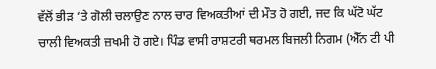ਵੱਲੋਂ ਭੀੜ ‘ਤੇ ਗੋਲੀ ਚਲਾਉਣ ਨਾਲ ਚਾਰ ਵਿਅਕਤੀਆਂ ਦੀ ਮੌਤ ਹੋ ਗਈ, ਜਦ ਕਿ ਘੱਟੋ ਘੱਟ ਚਾਲੀ ਵਿਅਕਤੀ ਜ਼ਖਮੀ ਹੋ ਗਏ। ਪਿੰਡ ਵਾਸੀ ਰਾਸ਼ਟਰੀ ਥਰਮਲ ਬਿਜਲੀ ਨਿਗਮ (ਐੱਨ ਟੀ ਪੀ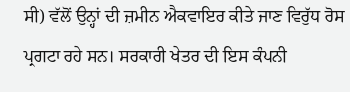ਸੀ) ਵੱਲੋਂ ਉਨ੍ਹਾਂ ਦੀ ਜ਼ਮੀਨ ਐਕਵਾਇਰ ਕੀਤੇ ਜਾਣ ਵਿਰੁੱਧ ਰੋਸ ਪ੍ਰਗਟਾ ਰਹੇ ਸਨ। ਸਰਕਾਰੀ ਖੇਤਰ ਦੀ ਇਸ ਕੰਪਨੀ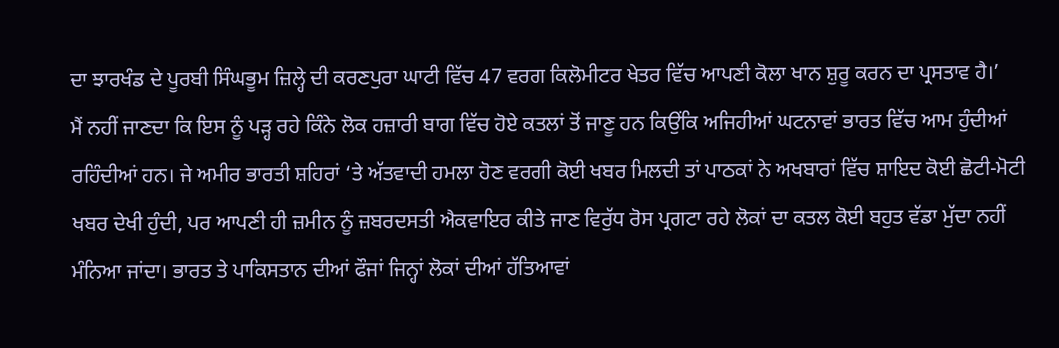ਦਾ ਝਾਰਖੰਡ ਦੇ ਪੂਰਬੀ ਸਿੰਘਭੂਮ ਜ਼ਿਲ੍ਹੇ ਦੀ ਕਰਣਪੁਰਾ ਘਾਟੀ ਵਿੱਚ 47 ਵਰਗ ਕਿਲੋਮੀਟਰ ਖੇਤਰ ਵਿੱਚ ਆਪਣੀ ਕੋਲਾ ਖਾਨ ਸ਼ੁਰੂ ਕਰਨ ਦਾ ਪ੍ਰਸਤਾਵ ਹੈ।’
ਮੈਂ ਨਹੀਂ ਜਾਣਦਾ ਕਿ ਇਸ ਨੂੰ ਪੜ੍ਹ ਰਹੇ ਕਿੰਨੇ ਲੋਕ ਹਜ਼ਾਰੀ ਬਾਗ ਵਿੱਚ ਹੋਏ ਕਤਲਾਂ ਤੋਂ ਜਾਣੂ ਹਨ ਕਿਉਂਕਿ ਅਜਿਹੀਆਂ ਘਟਨਾਵਾਂ ਭਾਰਤ ਵਿੱਚ ਆਮ ਹੁੰਦੀਆਂ ਰਹਿੰਦੀਆਂ ਹਨ। ਜੇ ਅਮੀਰ ਭਾਰਤੀ ਸ਼ਹਿਰਾਂ ‘ਤੇ ਅੱਤਵਾਦੀ ਹਮਲਾ ਹੋਣ ਵਰਗੀ ਕੋਈ ਖਬਰ ਮਿਲਦੀ ਤਾਂ ਪਾਠਕਾਂ ਨੇ ਅਖਬਾਰਾਂ ਵਿੱਚ ਸ਼ਾਇਦ ਕੋਈ ਛੋਟੀ-ਮੋਟੀ ਖਬਰ ਦੇਖੀ ਹੁੰਦੀ, ਪਰ ਆਪਣੀ ਹੀ ਜ਼ਮੀਨ ਨੂੰ ਜ਼ਬਰਦਸਤੀ ਐਕਵਾਇਰ ਕੀਤੇ ਜਾਣ ਵਿਰੁੱਧ ਰੋਸ ਪ੍ਰਗਟਾ ਰਹੇ ਲੋਕਾਂ ਦਾ ਕਤਲ ਕੋਈ ਬਹੁਤ ਵੱਡਾ ਮੁੱਦਾ ਨਹੀਂ ਮੰਨਿਆ ਜਾਂਦਾ। ਭਾਰਤ ਤੇ ਪਾਕਿਸਤਾਨ ਦੀਆਂ ਫੌਜਾਂ ਜਿਨ੍ਹਾਂ ਲੋਕਾਂ ਦੀਆਂ ਹੱਤਿਆਵਾਂ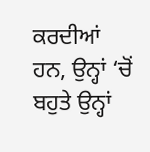ਕਰਦੀਆਂ ਹਨ, ਉਨ੍ਹਾਂ ‘ਚੋਂ ਬਹੁਤੇ ਉਨ੍ਹਾਂ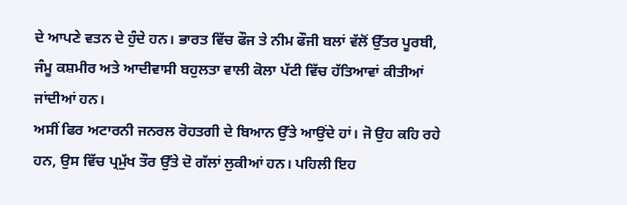ਦੇ ਆਪਣੇ ਵਤਨ ਦੇ ਹੁੰਦੇ ਹਨ। ਭਾਰਤ ਵਿੱਚ ਫੌਜ ਤੇ ਨੀਮ ਫੌਜੀ ਬਲਾਂ ਵੱਲੋਂ ਉੱਤਰ ਪੂਰਬੀ, ਜੰਮੂ ਕਸ਼ਮੀਰ ਅਤੇ ਆਦੀਵਾਸੀ ਬਹੁਲਤਾ ਵਾਲੀ ਕੋਲਾ ਪੱਟੀ ਵਿੱਚ ਹੱਤਿਆਵਾਂ ਕੀਤੀਆਂ ਜਾਂਦੀਆਂ ਹਨ।
ਅਸੀਂ ਫਿਰ ਅਟਾਰਨੀ ਜਨਰਲ ਰੋਹਤਗੀ ਦੇ ਬਿਆਨ ਉੱਤੇ ਆਉਂਦੇ ਹਾਂ। ਜੋ ਉਹ ਕਹਿ ਰਹੇ ਹਨ, ਉਸ ਵਿੱਚ ਪ੍ਰਮੁੱਖ ਤੌਰ ਉੱਤੇ ਦੋ ਗੱਲਾਂ ਲੁਕੀਆਂ ਹਨ। ਪਹਿਲੀ ਇਹ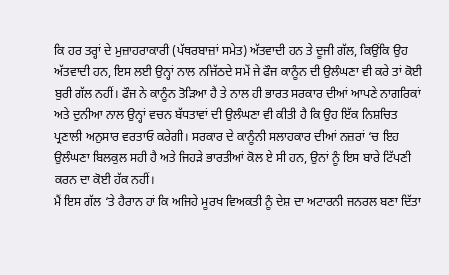ਕਿ ਹਰ ਤਰ੍ਹਾਂ ਦੇ ਮੁਜ਼ਾਹਰਾਕਾਰੀ (ਪੱਥਰਬਾਜ਼ਾਂ ਸਮੇਤ) ਅੱਤਵਾਦੀ ਹਨ ਤੇ ਦੂਜੀ ਗੱਲ, ਕਿਉਂਕਿ ਉਹ ਅੱਤਵਾਦੀ ਹਨ, ਇਸ ਲਈ ਉਨ੍ਹਾਂ ਨਾਲ ਨਜਿੱਠਦੇ ਸਮੇਂ ਜੇ ਫੌਜ ਕਾਨੂੰਨ ਦੀ ਉਲੰਘਣਾ ਵੀ ਕਰੇ ਤਾਂ ਕੋਈ ਬੁਰੀ ਗੱਲ ਨਹੀਂ। ਫੌਜ ਨੇ ਕਾਨੂੰਨ ਤੋੜਿਆ ਹੈ ਤੇ ਨਾਲ ਹੀ ਭਾਰਤ ਸਰਕਾਰ ਦੀਆਂ ਆਪਣੇ ਨਾਗਰਿਕਾਂ ਅਤੇ ਦੁਨੀਆ ਨਾਲ ਉਨ੍ਹਾਂ ਵਚਨ ਬੱਧਤਾਵਾਂ ਦੀ ਉਲੰਘਣਾ ਵੀ ਕੀਤੀ ਹੈ ਕਿ ਉਹ ਇੱਕ ਨਿਸ਼ਚਿਤ ਪ੍ਰਣਾਲੀ ਅਨੁਸਾਰ ਵਰਤਾਓ ਕਰੇਗੀ। ਸਰਕਾਰ ਦੇ ਕਾਨੂੰਨੀ ਸਲਾਹਕਾਰ ਦੀਆਂ ਨਜ਼ਰਾਂ ‘ਚ ਇਹ ਉਲੰਘਣਾ ਬਿਲਕੁਲ ਸਹੀ ਹੈ ਅਤੇ ਜਿਹੜੇ ਭਾਰਤੀਆਂ ਕੋਲ ਏ ਸੀ ਹਨ, ਉਨਾਂ ਨੂੰ ਇਸ ਬਾਰੇ ਟਿੱਪਣੀ ਕਰਨ ਦਾ ਕੋਈ ਹੱਕ ਨਹੀਂ।
ਮੈਂ ਇਸ ਗੱਲ ‘ਤੇ ਹੈਰਾਨ ਹਾਂ ਕਿ ਅਜਿਹੇ ਮੂਰਖ ਵਿਅਕਤੀ ਨੂੰ ਦੇਸ਼ ਦਾ ਅਟਾਰਨੀ ਜਨਰਲ ਬਣਾ ਦਿੱਤਾ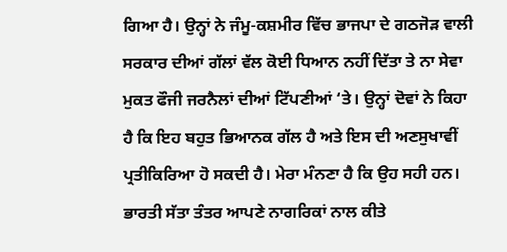ਗਿਆ ਹੈ। ਉਨ੍ਹਾਂ ਨੇ ਜੰਮੂ-ਕਸ਼ਮੀਰ ਵਿੱਚ ਭਾਜਪਾ ਦੇ ਗਠਜੋੜ ਵਾਲੀ ਸਰਕਾਰ ਦੀਆਂ ਗੱਲਾਂ ਵੱਲ ਕੋਈ ਧਿਆਨ ਨਹੀਂ ਦਿੱਤਾ ਤੇ ਨਾ ਸੇਵਾ ਮੁਕਤ ਫੌਜੀ ਜਰਨੈਲਾਂ ਦੀਆਂ ਟਿੱਪਣੀਆਂ ‘ਤੇ। ਉਨ੍ਹਾਂ ਦੋਵਾਂ ਨੇ ਕਿਹਾ ਹੈ ਕਿ ਇਹ ਬਹੁਤ ਭਿਆਨਕ ਗੱਲ ਹੈ ਅਤੇ ਇਸ ਦੀ ਅਣਸੁਖਾਵੀਂ ਪ੍ਰਤੀਕਿਰਿਆ ਹੋ ਸਕਦੀ ਹੈ। ਮੇਰਾ ਮੰਨਣਾ ਹੈ ਕਿ ਉਹ ਸਹੀ ਹਨ।
ਭਾਰਤੀ ਸੱਤਾ ਤੰਤਰ ਆਪਣੇ ਨਾਗਰਿਕਾਂ ਨਾਲ ਕੀਤੇ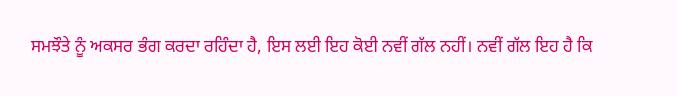ਸਮਝੌਤੇ ਨੂੰ ਅਕਸਰ ਭੰਗ ਕਰਦਾ ਰਹਿੰਦਾ ਹੈ, ਇਸ ਲਈ ਇਹ ਕੋਈ ਨਵੀਂ ਗੱਲ ਨਹੀਂ। ਨਵੀਂ ਗੱਲ ਇਹ ਹੈ ਕਿ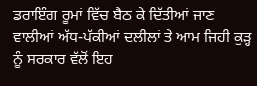ਡਰਾਇੰਗ ਰੂਮਾਂ ਵਿੱਚ ਬੈਠ ਕੇ ਦਿੱਤੀਆਂ ਜਾਣ ਵਾਲੀਆਂ ਅੱਧ-ਪੱਕੀਆਂ ਦਲੀਲਾਂ ਤੇ ਆਮ ਜਿਹੀ ਕੁੜ੍ਹ ਨੂੰ ਸਰਕਾਰ ਵੱਲੋਂ ਇਹ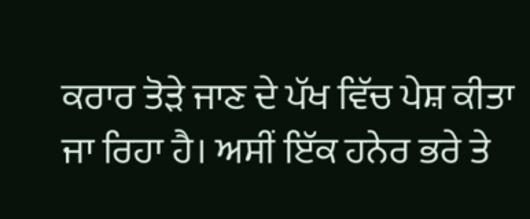ਕਰਾਰ ਤੋੜੇ ਜਾਣ ਦੇ ਪੱਖ ਵਿੱਚ ਪੇਸ਼ ਕੀਤਾ ਜਾ ਰਿਹਾ ਹੈ। ਅਸੀਂ ਇੱਕ ਹਨੇਰ ਭਰੇ ਤੇ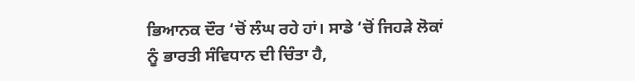ਭਿਆਨਕ ਦੌਰ ‘ਚੋਂ ਲੰਘ ਰਹੇ ਹਾਂ। ਸਾਡੇ ‘ਚੋਂ ਜਿਹੜੇ ਲੋਕਾਂ ਨੂੰ ਭਾਰਤੀ ਸੰਵਿਧਾਨ ਦੀ ਚਿੰਤਾ ਹੈ,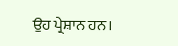ਉਹ ਪ੍ਰੇਸ਼ਾਨ ਹਨ।